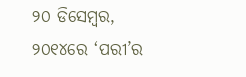୨୦ ଡିସେମ୍ବର, ୨୦୧୪ରେ ‘ପରୀ’ର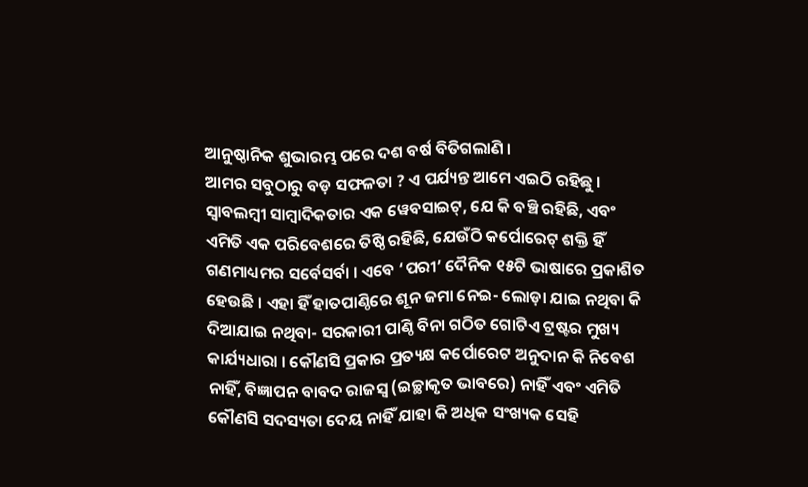ଆନୁଷ୍ଠାନିକ ଶୁଭାରମ୍ଭ ପରେ ଦଶ ବର୍ଷ ବିତିଗଲାଣି ।
ଆମର ସବୁଠାରୁ ବଡ଼ ସଫଳତା ? ଏ ପର୍ଯ୍ୟନ୍ତ ଆମେ ଏଇଠି ରହିଛୁ । ସ୍ୱାବଲମ୍ବୀ ସାମ୍ବାଦିକତାର ଏକ ୱେବସାଇଟ୍, ଯେ କି ବଞ୍ଚି ରହିଛି, ଏବଂ ଏମିତି ଏକ ପରିବେଶରେ ତିଷ୍ଠି ରହିଛି, ଯେଉଁଠି କର୍ପୋରେଟ୍ ଶକ୍ତି ହିଁ ଗଣମାଧ୍ୟମର ସର୍ବେସର୍ବା । ଏବେ ‘ପରୀ’ ଦୈନିକ ୧୫ଟି ଭାଷାରେ ପ୍ରକାଶିତ ହେଉଛି । ଏହା ହିଁ ହାତପାଣ୍ଠିରେ ଶୂନ ଜମା ନେଇ- ଲୋଡ଼ା ଯାଇ ନଥିବା କି ଦିଆଯାଇ ନଥିବା- ସରକାରୀ ପାଣ୍ଠି ବିନା ଗଠିତ ଗୋଟିଏ ଟ୍ରଷ୍ଟର ମୁଖ୍ୟ କାର୍ଯ୍ୟଧାରା । କୌଣସି ପ୍ରକାର ପ୍ରତ୍ୟକ୍ଷ କର୍ପୋରେଟ ଅନୁଦାନ କି ନିବେଶ ନାହିଁ, ବିଜ୍ଞାପନ ବାବଦ ରାଜସ୍ୱ (ଇଚ୍ଛାକୃତ ଭାବରେ) ନାହିଁ ଏବଂ ଏମିତି କୌଣସି ସଦସ୍ୟତା ଦେୟ ନାହିଁ ଯାହା କି ଅଧିକ ସଂଖ୍ୟକ ସେହି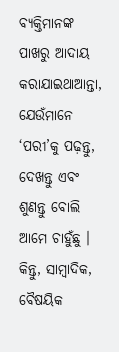ବ୍ୟକ୍ତିମାନଙ୍କ ପାଖରୁ ଆଦାୟ କରାଯାଇଥାଆନ୍ତା, ଯେଉଁମାନେ ‘ପରୀ’କୁ ପଢ଼ନ୍ତୁ, ଦେଖନ୍ତୁ ଏବଂ ଶୁଣନ୍ତୁ ବୋଲି ଆମେ ଚାହୁଁଛୁ । କିନ୍ତୁ, ସାମ୍ବାଦିକ, ବୈଷୟିକ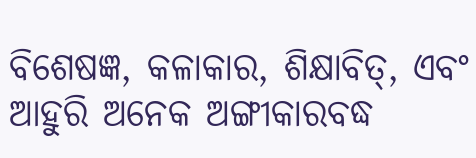ବିଶେଷଜ୍ଞ, କଳାକାର, ଶିକ୍ଷାବିତ୍, ଏବଂ ଆହୁରି ଅନେକ ଅଙ୍ଗୀକାରବଦ୍ଧ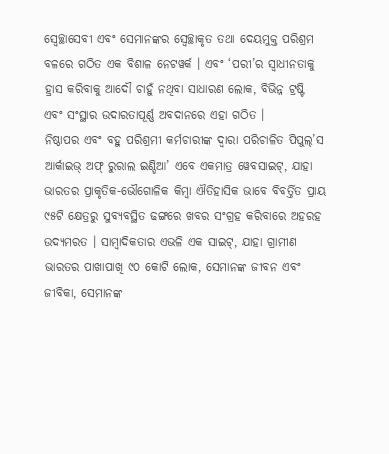ସ୍ୱେଚ୍ଛାସେବୀ ଏବଂ ସେମାନଙ୍କର ସ୍ୱେଚ୍ଛାକୃତ ତଥା ଦେୟମୁକ୍ତ ପରିଶ୍ରମ ବଳରେ ଗଠିତ ଏକ ବିଶାଳ ନେଟୱର୍କ । ଏବଂ ‘ପରୀ’ର ସ୍ୱାଧୀନତାକୁ ହ୍ରାସ କରିବାକୁ ଆଦୌ ଚାହୁଁ ନଥିବା ସାଧାରଣ ଲୋକ, ବିଭିନ୍ନ ଟ୍ରଷ୍ଟି ଏବଂ ସଂସ୍ଥାର ଉଦାରତାପୂର୍ଣ୍ଣ ଅବଦାନରେ ଏହା ଗଠିତ ।
ନିଷ୍ଠାପର ଏବଂ ବହୁ ପରିଶ୍ରମୀ କର୍ମଚାରୀଙ୍କ ଦ୍ୱାରା ପରିଚାଳିତ ପିପୁଲ୍’ସ ଆର୍କାଇଭ୍ ଅଫ୍ ରୁରାଲ ଇଣ୍ଡିଆ’ ଏବେ ଏକମାତ୍ର ୱେବସାଇଟ୍, ଯାହା ଭାରତର ପ୍ରାକୃତିକ-ଭୌଗୋଳିକ କିମ୍ବା ଐତିହାସିକ ଭାବେ ବିବର୍ତ୍ତିତ ପ୍ରାୟ ୯୫ଟି କ୍ଷେତ୍ରରୁ ସୁବ୍ୟବସ୍ଥିତ ଢଙ୍ଗରେ ଖବର ସଂଗ୍ରହ କରିବାରେ ଅହରହ ଉଦ୍ୟମରତ । ସାମ୍ବାଦିକତାର ଏଭଳି ଏକ ସାଇଟ୍, ଯାହା ଗ୍ରାମୀଣ ଭାରତର ପାଖାପାଖି ୯୦ କୋଟି ଲୋକ, ସେମାନଙ୍କ ଜୀବନ ଏବଂ ଜୀବିକା, ସେମାନଙ୍କ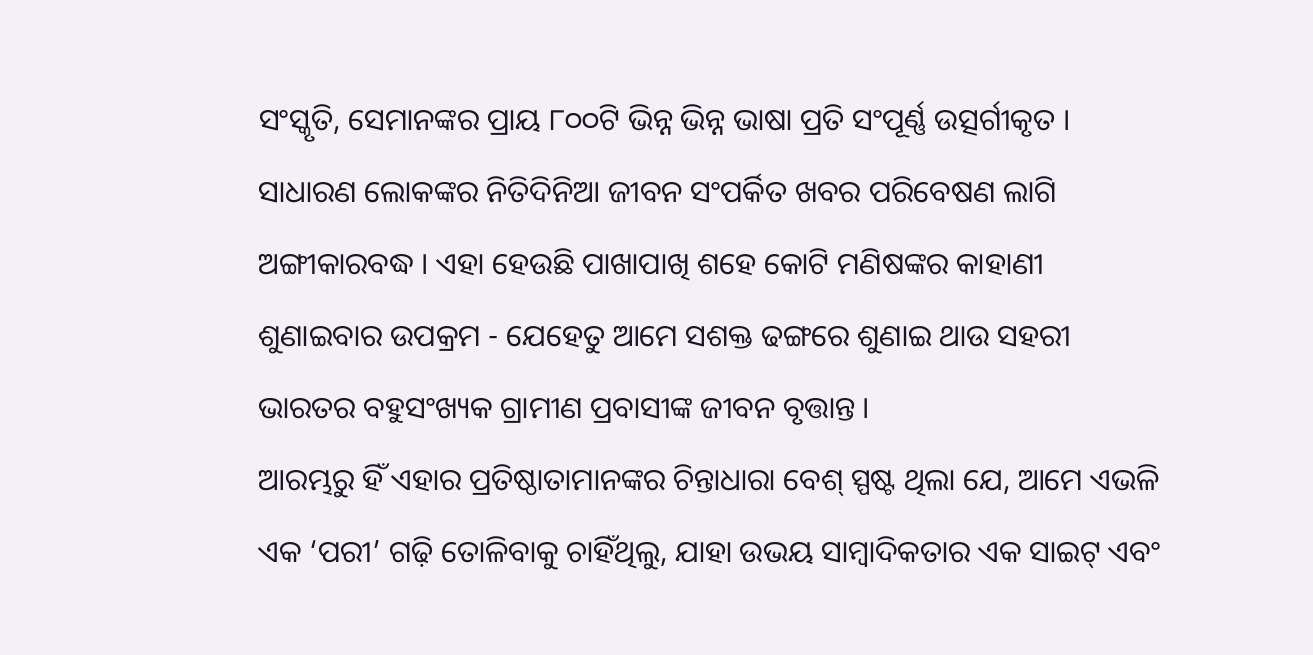ସଂସ୍କୃତି, ସେମାନଙ୍କର ପ୍ରାୟ ୮୦୦ଟି ଭିନ୍ନ ଭିନ୍ନ ଭାଷା ପ୍ରତି ସଂପୂର୍ଣ୍ଣ ଉତ୍ସର୍ଗୀକୃତ । ସାଧାରଣ ଲୋକଙ୍କର ନିତିଦିନିଆ ଜୀବନ ସଂପର୍କିତ ଖବର ପରିବେଷଣ ଲାଗି ଅଙ୍ଗୀକାରବଦ୍ଧ । ଏହା ହେଉଛି ପାଖାପାଖି ଶହେ କୋଟି ମଣିଷଙ୍କର କାହାଣୀ ଶୁଣାଇବାର ଉପକ୍ରମ - ଯେହେତୁ ଆମେ ସଶକ୍ତ ଢଙ୍ଗରେ ଶୁଣାଇ ଥାଉ ସହରୀ ଭାରତର ବହୁସଂଖ୍ୟକ ଗ୍ରାମୀଣ ପ୍ରବାସୀଙ୍କ ଜୀବନ ବୃତ୍ତାନ୍ତ ।
ଆରମ୍ଭରୁ ହିଁ ଏହାର ପ୍ରତିଷ୍ଠାତାମାନଙ୍କର ଚିନ୍ତାଧାରା ବେଶ୍ ସ୍ପଷ୍ଟ ଥିଲା ଯେ, ଆମେ ଏଭଳି ଏକ ‘ପରୀ’ ଗଢ଼ି ତୋଳିବାକୁ ଚାହିଁଥିଲୁ, ଯାହା ଉଭୟ ସାମ୍ବାଦିକତାର ଏକ ସାଇଟ୍ ଏବଂ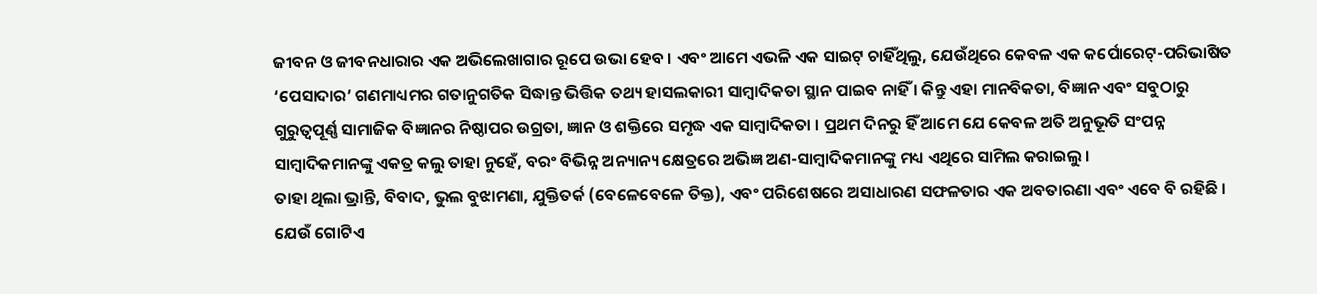ଜୀବନ ଓ ଜୀବନଧାରାର ଏକ ଅଭିଲେଖାଗାର ରୂପେ ଉଭା ହେବ । ଏବଂ ଆମେ ଏଭଳି ଏକ ସାଇଟ୍ ଚାହିଁଥିଲୁ, ଯେଉଁଥିରେ କେବଳ ଏକ କର୍ପୋରେଟ୍-ପରିଭାଷିତ ‘ପେସାଦାର’ ଗଣମାଧ୍ୟମର ଗତାନୁଗତିକ ସିଦ୍ଧାନ୍ତ ଭିତ୍ତିକ ତଥ୍ୟ ହାସଲକାରୀ ସାମ୍ବାଦିକତା ସ୍ଥାନ ପାଇବ ନାହିଁ । କିନ୍ତୁ ଏହା ମାନବିକତା, ବିଜ୍ଞାନ ଏବଂ ସବୁଠାରୁ ଗୁରୁତ୍ୱପୂର୍ଣ୍ଣ ସାମାଜିକ ବିଜ୍ଞାନର ନିଷ୍ଠାପର ଉଗ୍ରତା, ଜ୍ଞାନ ଓ ଶକ୍ତିରେ ସମୃଦ୍ଧ ଏକ ସାମ୍ବାଦିକତା । ପ୍ରଥମ ଦିନରୁ ହିଁ ଆମେ ଯେ କେବଳ ଅତି ଅନୁଭୂତି ସଂପନ୍ନ ସାମ୍ବାଦିକମାନଙ୍କୁ ଏକତ୍ର କଲୁ ତାହା ନୁହେଁ, ବରଂ ବିଭିନ୍ନ ଅନ୍ୟାନ୍ୟ କ୍ଷେତ୍ରରେ ଅଭିଜ୍ଞ ଅଣ-ସାମ୍ବାଦିକମାନଙ୍କୁ ମଧ୍ୟ ଏଥିରେ ସାମିଲ କରାଇଲୁ ।
ତାହା ଥିଲା ଭ୍ରାନ୍ତି, ବିବାଦ, ଭୁଲ ବୁଝାମଣା, ଯୁକ୍ତିତର୍କ (ବେଳେବେଳେ ତିକ୍ତ), ଏବଂ ପରିଶେଷରେ ଅସାଧାରଣ ସଫଳତାର ଏକ ଅବତାରଣା ଏବଂ ଏବେ ବି ରହିଛି । ଯେଉଁ ଗୋଟିଏ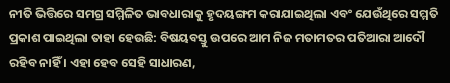ନୀତି ଭିତ୍ତିରେ ସମଗ୍ର ସମ୍ମିଳିତ ଭାବଧାରାକୁ ହୃଦୟଙ୍ଗମ କରାଯାଇଥିଲା ଏବଂ ଯେଉଁଥିରେ ସମ୍ମତି ପ୍ରକାଶ ପାଇଥିଲା ତାହା ହେଉଛି: ବିଷୟବସ୍ତୁ ଉପରେ ଆମ ନିଜ ମତାମତର ପତିଆରା ଆଦୌ ରହିବ ନାହିଁ । ଏହା ହେବ ସେହି ସାଧାରଣ,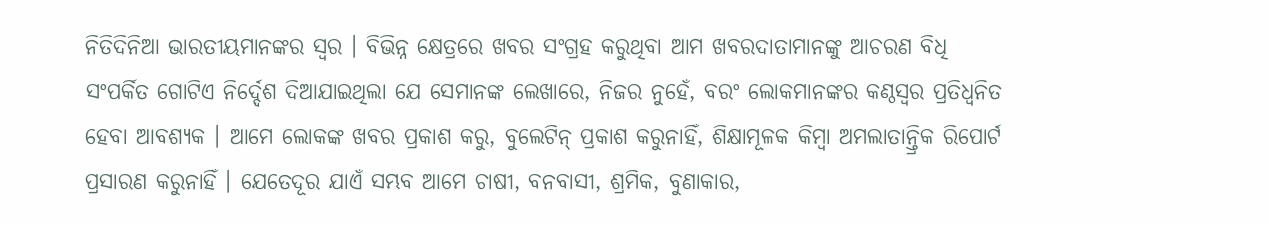ନିତିଦିନିଆ ଭାରତୀୟମାନଙ୍କର ସ୍ୱର । ବିଭିନ୍ନ କ୍ଷେତ୍ରରେ ଖବର ସଂଗ୍ରହ କରୁଥିବା ଆମ ଖବରଦାତାମାନଙ୍କୁ ଆଚରଣ ବିଧି ସଂପର୍କିତ ଗୋଟିଏ ନିର୍ଦ୍ଦେଶ ଦିଆଯାଇଥିଲା ଯେ ସେମାନଙ୍କ ଲେଖାରେ, ନିଜର ନୁହେଁ, ବରଂ ଲୋକମାନଙ୍କର କଣ୍ଠସ୍ୱର ପ୍ରତିଧ୍ୱନିତ ହେବା ଆବଶ୍ୟକ । ଆମେ ଲୋକଙ୍କ ଖବର ପ୍ରକାଶ କରୁ, ବୁଲେଟିନ୍ ପ୍ରକାଶ କରୁନାହିଁ, ଶିକ୍ଷାମୂଳକ କିମ୍ବା ଅମଲାତାନ୍ତ୍ରିକ ରିପୋର୍ଟ ପ୍ରସାରଣ କରୁନାହିଁ । ଯେତେଦୂର ଯାଏଁ ସମ୍ଭବ ଆମେ ଚାଷୀ, ବନବାସୀ, ଶ୍ରମିକ, ବୁଣାକାର,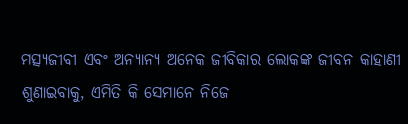ମତ୍ସ୍ୟଜୀବୀ ଏବଂ ଅନ୍ୟାନ୍ୟ ଅନେକ ଜୀବିକାର ଲୋକଙ୍କ ଜୀବନ କାହାଣୀ ଶୁଣାଇବାକୁ, ଏମିତି କି ସେମାନେ ନିଜେ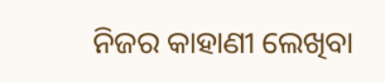ନିଜର କାହାଣୀ ଲେଖିବା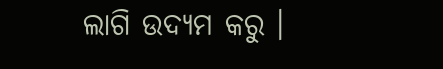ଲାଗି ଉଦ୍ୟମ କରୁ ।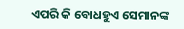ଏପରି କି ବୋଧହୁଏ ସେମାନଙ୍କ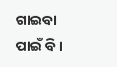ଗାଇବା ପାଇଁ ବି ।